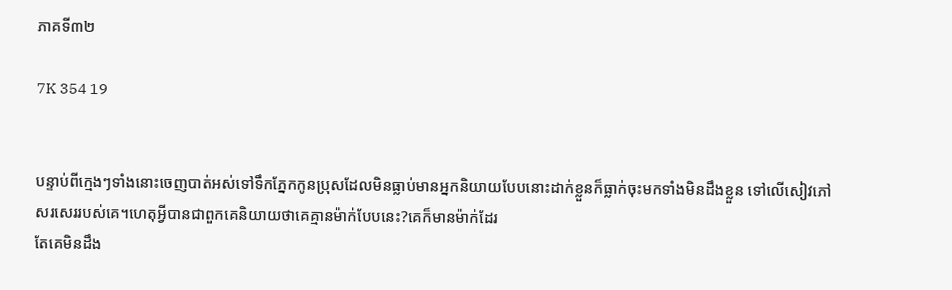ភាគទី៣២

7K 354 19


បន្ទាប់ពីក្មេងៗទាំងនោះចេញបាត់អស់ទៅទឹកភ្នែកកូនប្រុសដែលមិនធ្លាប់មានអ្នកនិយាយបែបនោះដាក់ខ្លួនក៏ធ្លាក់ចុះមកទាំងមិនដឹងខ្លួន ទៅលើសៀវភៅសរសេររបស់គេ។ហេតុអ្វីបានជាពួកគេនិយាយថាគេគ្មានម៉ាក់បែបនេះ?គេក៏មានម៉ាក់ដែរ
តែគេមិនដឹង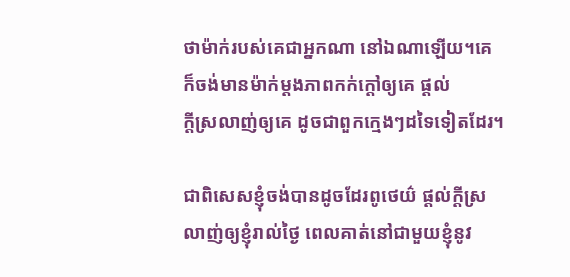ថាម៉ាក់របស់គេជាអ្នកណា នៅឯណាឡើយ។គេក៏ចង់មានម៉ាក់ម្តងភាពកក់ក្តៅឲ្យគេ ផ្តល់
ក្តីស្រលាញ់ឲ្យគេ ដូចជាពួកក្មេងៗដទៃទៀតដែរ។

ជាពិសេសខ្ញុំចង់បានដូចដែរពូថេយ៌ ផ្តល់ក្តីស្រលាញ់ឲ្យខ្ញុំរាល់ថ្ងៃ ពេលគាត់នៅជាមួយខ្ញុំនូវ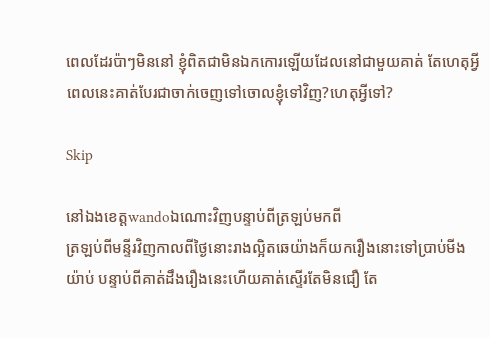ពេលដែរប៉ាៗមិននៅ ខ្ញុំពិតជាមិនឯកកោរឡើយដែលនៅជាមួយគាត់ តែហេតុអ្វីពេលនេះគាត់បែរជាចាក់ចេញទៅចោលខ្ញុំទៅវិញ?ហេតុអ្វីទៅ?

Skip

នៅឯងខេត្តwandoឯណោះវិញបន្ទាប់ពីត្រឡប់មកពី
ត្រឡប់ពីមន្ទីរវិញកាលពីថ្ងៃនោះរាងល្អិតឆេយ៉ាងក៏យករឿងនោះទៅប្រាប់មីងយ៉ាប់ បន្ទាប់ពីគាត់ដឹងរឿងនេះហើយគាត់ស្ទើរតែមិនជឿ តែ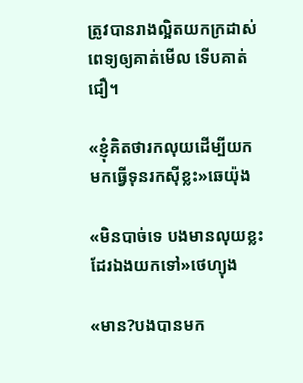ត្រូវបានរាងល្អិតយកក្រដាស់ពេទ្យឲ្យគាត់មើល ទើបគាត់ជឿ។

«ខ្ញុំគិតថារកលុយដើម្បីយកមកធ្វើទុនរកសុីខ្លះ»ឆេយ៉ុង

«មិនបាច់ទេ បងមានលុយខ្លះដែរឯងយកទៅ»ថេហ្យុង

«មាន?បងបានមក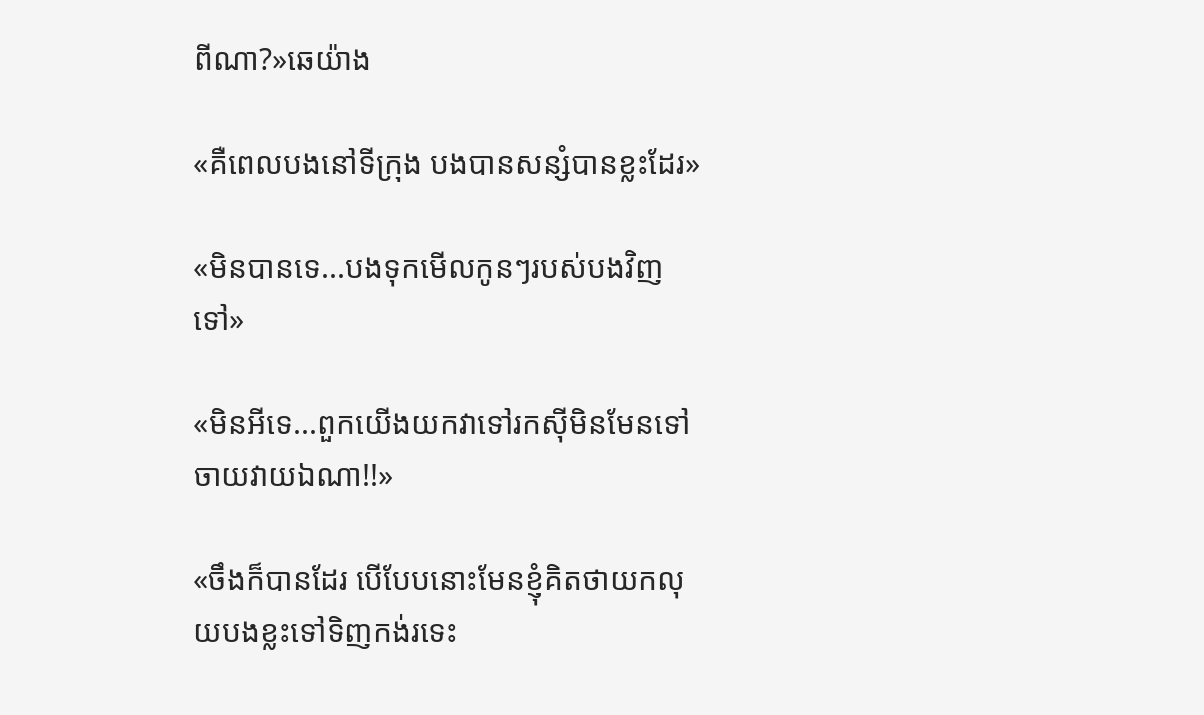ពីណា?»ឆេយ៉ាង

«គឺពេលបងនៅទីក្រុង បងបានសន្សំបានខ្លះដែរ»

«មិនបានទេ...បងទុកមើលកូនៗរបស់បងវិញទៅ»

«មិនអីទេ...ពួកយើងយកវាទៅរកសុីមិនមែនទៅចាយវាយឯណា!!»

«ចឹងក៏បានដែរ បើបែបនោះមែនខ្ញុំគិតថាយកលុយបងខ្លះទៅទិញកង់រទេះ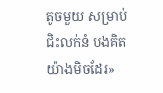តូចមួយ សម្រាប់ជិះលក់នំ បងគិតយ៉ាងមិចដែរ»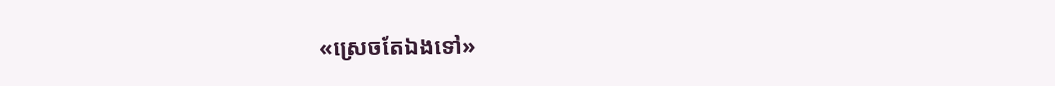«ស្រេចតែឯងទៅ»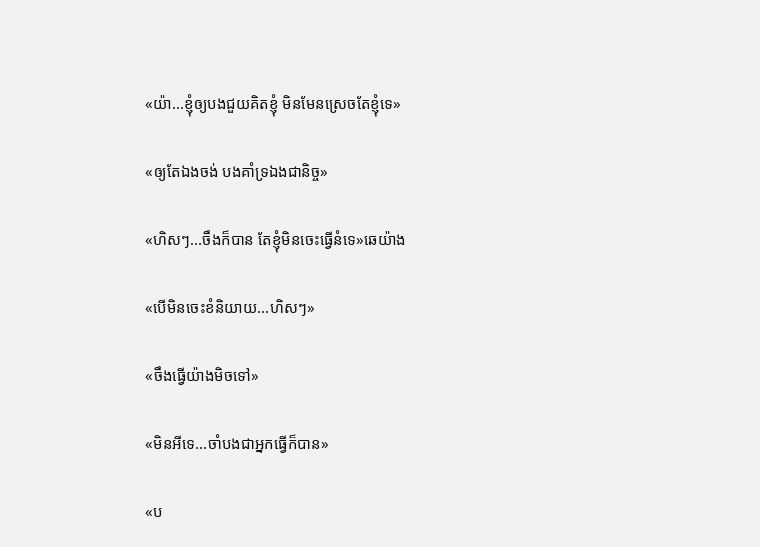«យ៉ា...ខ្ញុំឲ្យបងជួយគិតខ្ញុំ មិនមែនស្រេចតែខ្ញុំទេ»

«ឲ្យតែឯងចង់ បងគាំទ្រឯងជានិច្ច»

«ហិសៗ...ចឹងក៏បាន តែខ្ញុំមិនចេះធ្វើនំទេ»ឆេយ៉ាង

«បើមិនចេះខំនិយាយ...ហិសៗ»

«ចឹងធ្វើយ៉ាងមិចទៅ»

«មិនអីទេ...ចាំបងជាអ្នកធ្វើក៏បាន»

«ប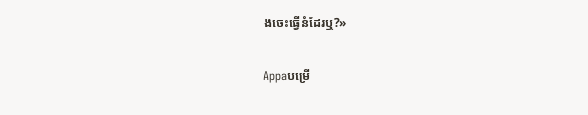ងចេះធ្វើនំដែរឬ?»

Appaបម្រើ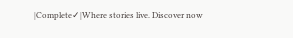|Complete✓|Where stories live. Discover now